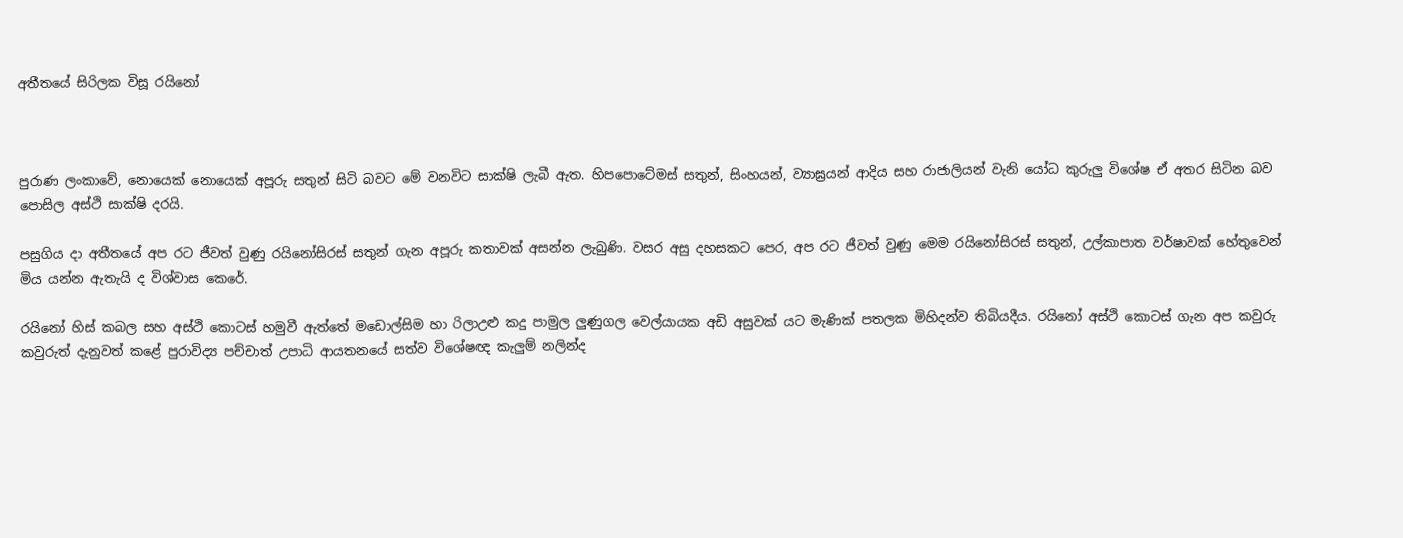අතීතයේ සිරිලක විසූ රයිනෝ



පුරාණ ලංකාවේ, නොයෙක් නොයෙක් අපූරු සතුන් සිටි බවට මේ වනවිට සාක්ෂි ලැබී ඇත. හිපපොටේමස් සතුන්, සිංහයන්, ව්‍යාඝ්‍රයන් ආදිය සහ රාජාලියන් වැනි යෝධ කුරුලු විශේෂ ඒ අතර සිටින බව පොසිල අස්ථි සාක්ෂි දරයි.

පසුගිය දා අතීතයේ අප රට ජීවත් වුණු රයිනෝසිරස් සතුන් ගැන අපූරු කතාවක් අසන්න ලැබුණි. වසර අසු දහසකට පෙර, අප රට ජීවත් වුණු මෙම රයිනෝසිරස් සතුන්, උල්කාපාත වර්ෂාවක් හේතුවෙන් මිය යන්න ඇතැයි ද විශ්වාස කෙරේ.

රයිනෝ හිස් කබල සහ අස්ථි කොටස් හමුවී ඇත්තේ මඩොල්සිම හා රිලාඋළු කදු පාමුල ලුණුගල වෙල්යායක අඩි අසුවක් යට මැණික් පතලක මිහිදන්ව තිබියදීය. රයිනෝ අස්ථි කොටස් ගැන අප කවුරු කවුරුත් දැනුවත් කළේ පුරාවිද්‍ය පච්‍චාත් උපාධි ආයතනයේ සත්ව විශේෂඥ කැලුම් නලින්ද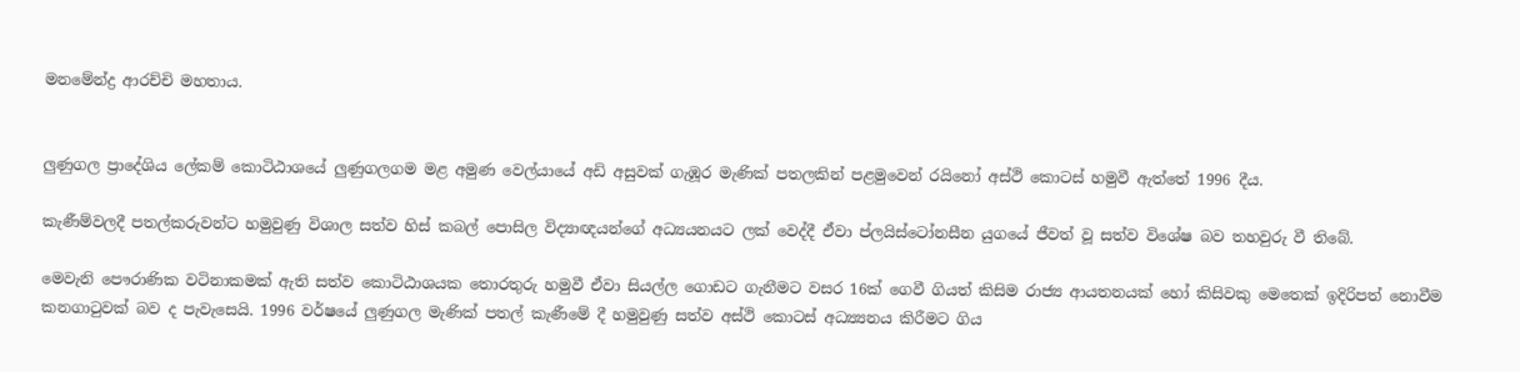මනමේන්ද්‍ර ආරච්චි මහතාය.


ලුණුගල ප්‍රාදේශිය ලේකම් කොටිඨාශයේ ලුණුගලගම මළ අමුණ වෙල්යායේ අඩි අසුවක් ගැඹූර මැණික් පතලකින් පළමුවෙන් රයිනෝ අස්ථි කොටස් හමුවී ඇත්තේ 1996 දීය.

කැණීම්වලදී පතල්කරුවන්ට හමුවුණු විශාල සත්ව හිස් කබල් පොසිල විද්‍යාඥයන්ගේ අධ්‍යයනයට ලක් වෙද්දී ඒවා ප්ලයිස්ටෝනසීන යුගයේ ජීවත් වූ සත්ව විශේෂ බව තහවුරු වී තිබේ.

මෙවැනි පෞරාණික වටිනාකමක් ඇති සත්ව කොටිඨාශයක තොරතුරු හමුවී ඒවා සියල්ල ගොඩට ගැනීමට වසර 16ක් ගෙවී ගියත් කිසිම රාජ්‍ය ආයතනයක් හෝ කිසිවකු මෙතෙක් ඉදිරිපත් නොවීම කනගාටුවක් බව ද පැවැසෙයි. 1996 වර්ෂයේ ලුණුගල මැණික් පතල් කැණීමේ දී හමුවුණු සත්ව අස්ථි කොටස් අධ්‍ය්‍යනය කිරීමට ගිය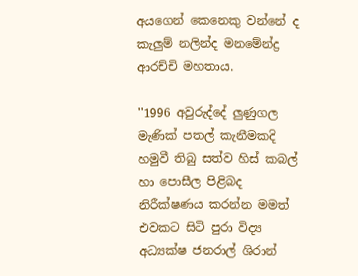අයගෙන් කෙනෙකු වන්නේ ද කැලුම් නලින්ද මනමේන්ද්‍ර ආරච්චි මහතාය.

''1996 අවුරුද්දේ ලුණුගල මැණික් පතල් කැනීමකදි හමුවී තිබු සත්ව හිස් කබල් හා පොසීල පිළිබද නිරීක්ෂණය කරන්න මමත් එවකට සිටි පුරා විද්‍ය අධ්‍යක්ෂ ජනරාල් ශිරාන්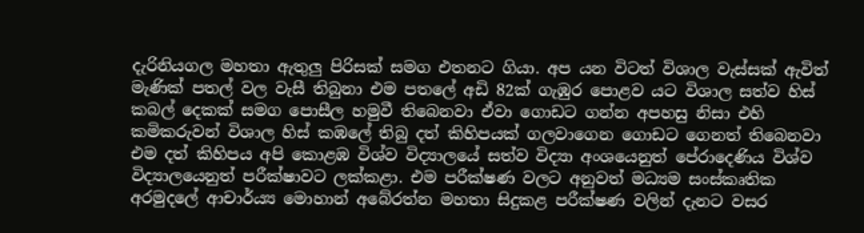දැරිනියගල මහතා ඇතුලු පිරිසක් සමග එතනට ගියා. අප යන විටත් විශාල වැස්සක් ඇවිත් මැණික් පතල් වල වැසී තිබුනා එම පතලේ අඩි 82ක් ගැඹුර පොළව යට විශාල සත්ව හිස් කබල් දෙකක් සමග පොසීල හමුවී තිබෙනවා ඒවා ගොඩට ගන්න අපහසු නිසා එහි කමිකරුවන් විශාල හිස් කඹලේ තිබු දත් කිහිපයක් ගලවාගෙන ගොඩට ගෙනත් තිබෙනවා එම දත් කිහිපය අපි කොළඹ විශ්ව විද්‍යාලයේ සත්ව විද්‍යා අංශයෙනුත් පේරාදෙණිය විශ්ව විද්‍යාලයෙනුත් පරීක්ෂාවට ලක්කළා. එම පරීක්ෂණ වලට අනුවත් මධ්‍යම සංස්කෘතික අරමුදලේ ආචාර්ය්‍ය මොහාන් අබේරත්න මහතා සිදුකළ පරීක්ෂණ වලින් දැනට වසර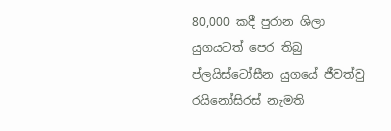80,000 කදී පුරාන ශිලා යුගයටත් පෙර තිබු ප්ලයිස්ටෝසීන යුගයේ ජීවත්වු රයිනෝසිරස් නැමති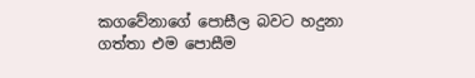කගවේනාගේ පොසීල බවට හදුනා ගත්තා එම පොසීම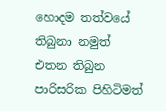හොදම තත්වයේ තිබුනා නමුත් එතන තිබුන පාරිසරික පිහිටිමත්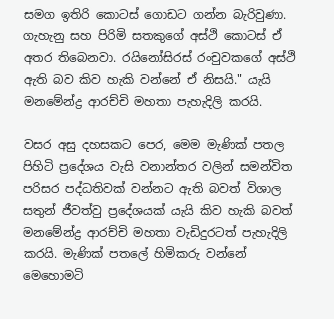සමග ඉතිරි කොටස් ගොඩට ගන්න බැරිවුණා. ගැහැනු සහ පිරිමි සතකුගේ අස්ථි කොටස් ඒ අතර තිබෙනවා. රයිනෝසිරස් රංචුවකගේ අස්ථි ඇති බව කිව හැකි වන්නේ ඒ නිසයි." යැයි මනමේන්ද්‍ර ආරච්චි මහතා පැහැදිලි කරයි.

වසර අසු දහසකට පෙර, මෙම මැණික් පතල පිහිටි ප්‍රදේශය වැසි වනාන්තර වලින් සමන්විත පරිසර පද්ධතිවක් වන්නට ඇති බවත් විශාල සතුන් ජීවත්වු ප්‍රදේශයක් යැයි කිව හැකි බවත් මනමේන්ද්‍ර ආරච්චි මහතා වැඩිදුරටත් පැහැදිලි කරයි. මැණික් පතලේ හිමිකරු වන්නේ මෙහොමටි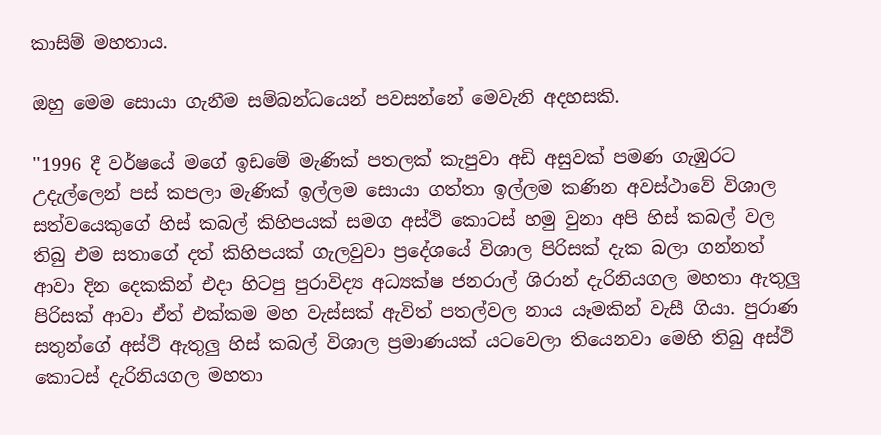කාසිම් මහතාය.

ඔහු මෙම සොයා ගැනීම සම්බන්ධයෙන් පවසන්නේ මෙවැනි අදහසකි.

''1996 දී වර්ෂයේ මගේ ඉඩමේ මැණික් පතලක් කැපුවා අඩි අසුවක් පමණ ගැඹුරට උදැල්ලෙන් පස් කපලා මැණික් ඉල්ලම සොයා ගත්තා ඉල්ලම කණින අවස්ථාවේ විශාල සත්වයෙකුගේ හිස් කබල් කිහිපයක් සමග අස්ථි කොටස් හමු වුනා අපි හිස් කබල් වල තිබු එම සතාගේ දත් කිහිපයක් ගැලවුවා ප්‍රදේශයේ විශාල පිරිසක් දැක බලා ගන්නත් ආවා දින දෙකකින් එදා හිටපු පුරාවිද්‍ය අධ්‍යක්ෂ ජනරාල් ශිරාන් දැරිනියගල මහතා ඇතුලු පිරිසක් ආවා ඒත් එක්කම මහ වැස්සක් ඇවිත් පතල්වල නාය යෑමකින් වැසී ගියා. පුරාණ සතුන්ගේ අස්ථි ඇතුලු හිස් කබල් විශාල ප්‍රමාණයක් යටවෙලා තියෙනවා මෙහි තිබු අස්ථි කොටස් දැරිනියගල මහතා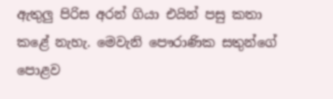ඇතුලු පිරිස අරන් ගියා එයින් පසු කතා කළේ නැහැ. මෙවැනි පෞරාණික සතුන්ගේ පොළව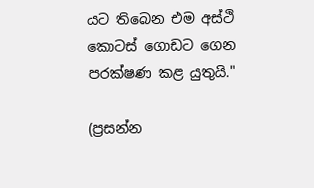යට තිබෙන එම අස්ථි කොටස් ගොඩට ගෙන පරක්ෂණ කළ යුතුයි."

(ප්‍රසන්න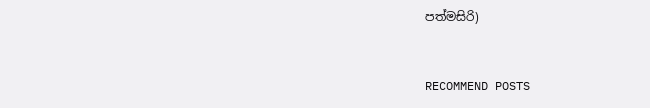පත්මසිරි)


RECOMMEND POSTS